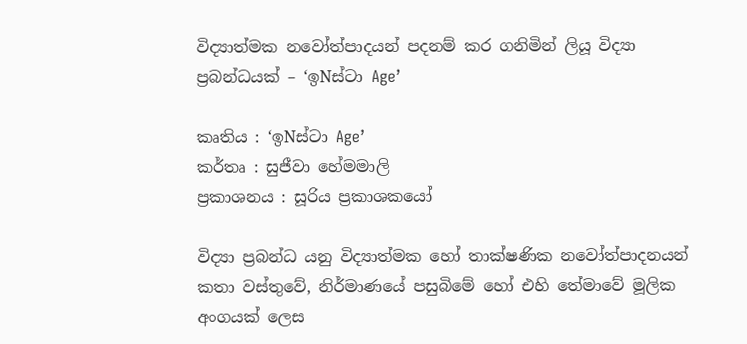විද්‍යාත්මක නවෝත්පාදයන් පදනම් කර ගනිමින් ලියූ විද්‍යා ප්‍රබන්ධයක් – ‘ඉNස්ටා Age’

කෘතිය : ‘ඉNස්ටා Age’
කර්තෘ : සුජීවා හේමමාලි
ප්‍රකාශනය : සූරිය ප්‍රකාශකයෝ

විද්‍යා ප්‍රබන්ධ යනු විද්‍යාත්මක හෝ තාක්ෂණික නවෝත්පාදනයන් කතා වස්තුවේ, නිර්මාණයේ පසුබිමේ හෝ එහි තේමාවේ මූලික අංගයක් ලෙස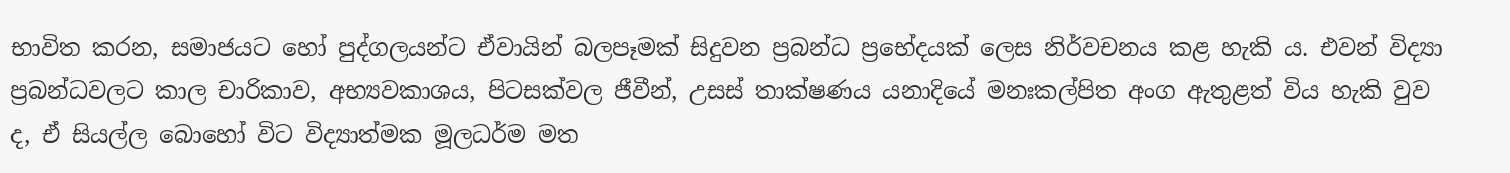භාවිත කරන, සමාජයට හෝ පුද්ගලයන්ට ඒවායින් බලපෑමක් සිදුවන ප්‍රබන්ධ ප්‍රභේදයක් ලෙස නිර්වචනය කළ හැකි ය. එවන් විද්‍යා ප්‍රබන්ධවලට කාල චාරිකාව, අභ්‍යවකාශය, පිටසක්වල ජීවීන්, උසස් තාක්ෂණය යනාදියේ මනඃකල්පිත අංග ඇතුළත් විය හැකි වුව ද, ඒ සියල්ල බොහෝ විට විද්‍යාත්මක මූලධර්ම මත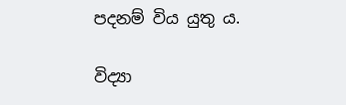පදනම් විය යුතු ය.

විද්‍යා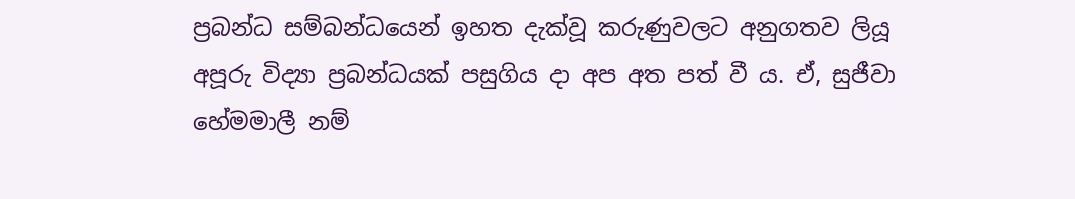ප්‍රබන්ධ සම්බන්ධයෙන් ඉහත දැක්වූ කරුණුවලට අනුගතව ලියූ අපූරු විද්‍යා ප්‍රබන්ධයක් පසුගිය දා අප අත පත් වී ය. ඒ, සුජීවා හේමමාලී නම්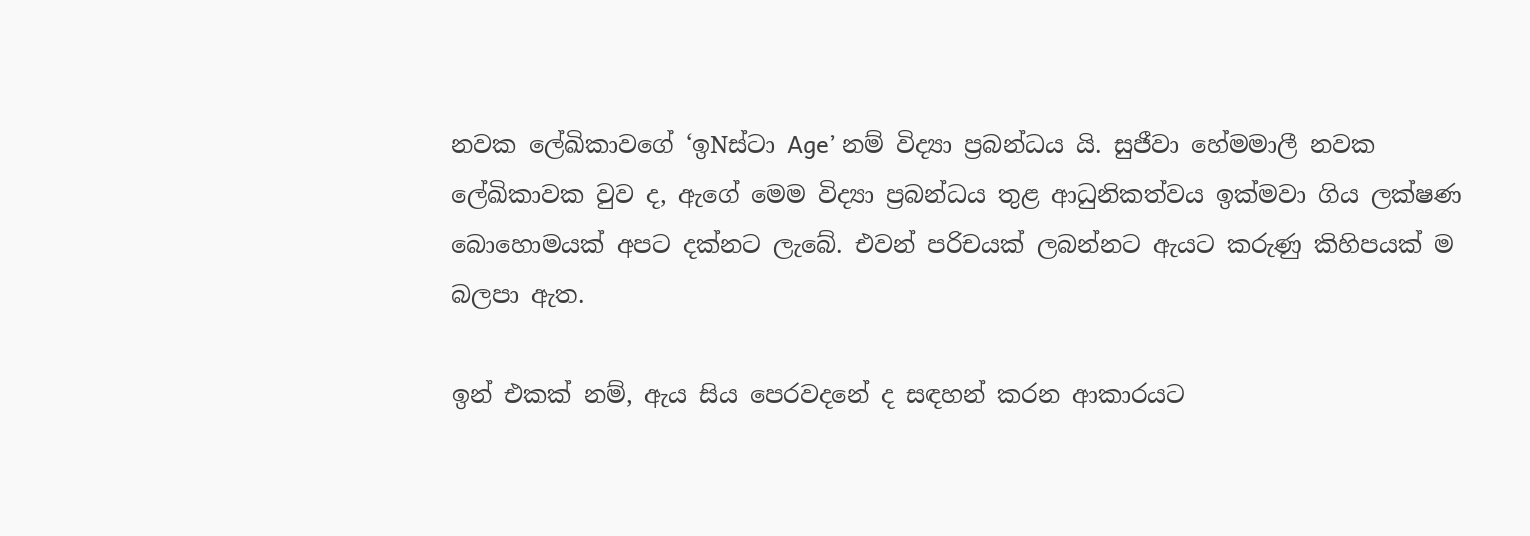නවක ලේඛිකාවගේ ‘ඉNස්ටා Age’ නම් විද්‍යා ප්‍රබන්ධය යි. සුජීවා හේමමාලී නවක ලේඛිකාවක වුව ද, ඇගේ මෙම විද්‍යා ප්‍රබන්ධය තුළ ආධුනිකත්වය ඉක්මවා ගිය ලක්ෂණ බොහොමයක් අපට දක්නට ලැබේ. එවන් පරිචයක් ලබන්නට ඇයට කරුණු කිහිපයක් ම බලපා ඇත.

ඉන් එකක් නම්, ඇය සිය පෙරවදනේ ද සඳහන් කරන ආකාරයට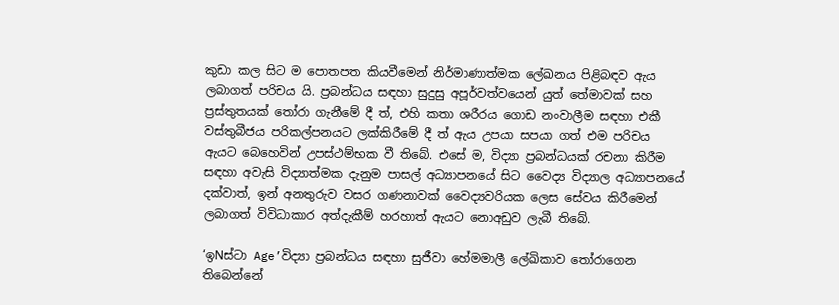කුඩා කල සිට ම පොතපත කියවීමෙන් නිර්මාණාත්මක ලේඛනය පිළිබඳව ඇය ලබාගත් පරිචය යි. ප්‍රබන්ධය සඳහා සුදුසු අපූර්වත්වයෙන් යුත් තේමාවක් සහ ප්‍රස්තුතයක් තෝරා ගැනීමේ දී ත්, එහි කතා ශරීරය ගොඩ නංවාලීම සඳහා එකී වස්තුබීජය පරිකල්පනයට ලක්කිරීමේ දී ත් ඇය උපයා සපයා ගත් එම පරිචය ඇයට බෙහෙවින් උපස්ථම්භක වී තිබේ. එසේ ම, විද්‍යා ප්‍රබන්ධයක් රචනා කිරීම සඳහා අවැසි විද්‍යාත්මක දැනුම පාසල් අධ්‍යාපනයේ සිට වෛද්‍ය විද්‍යාල අධ්‍යාපනයේ දක්වාත්, ඉන් අනතුරුව වසර ගණනාවක් වෛද්‍යවරියක ලෙස සේවය කිරීමෙන් ලබාගත් විවිධාකාර අත්දැකීම් හරහාත් ඇයට නොඅඩුව ලැබී තිබේ.

‘ඉNස්ටා Age’විද්‍යා ප්‍රබන්ධය සඳහා සුජීවා හේමමාලී ලේඛිකාව තෝරාගෙන තිබෙන්නේ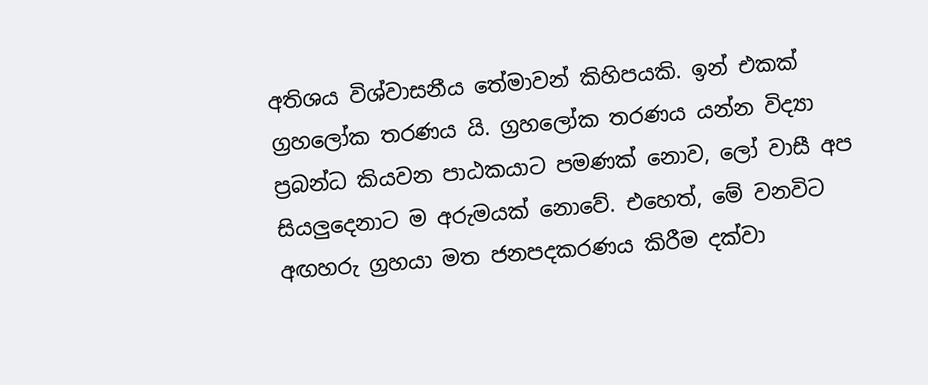අතිශය විශ්වාසනීය තේමාවන් කිහිපයකි. ඉන් එකක් ග්‍රහලෝක තරණය යි. ග්‍රහලෝක තරණය යන්න විද්‍යා ප්‍රබන්ධ කියවන පාඨකයාට පමණක් නොව, ලෝ වාසී අප සියලුදෙනාට ම අරුමයක් නොවේ. එහෙත්, මේ වනවිට අඟහරු ග්‍රහයා මත ජනපදකරණය කිරීම දක්වා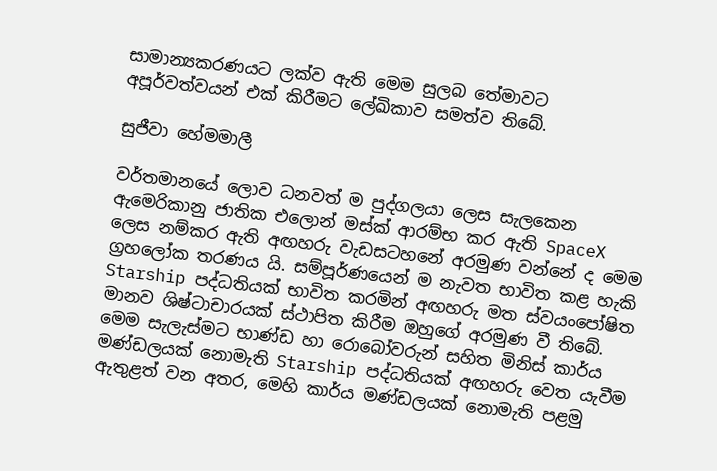සාමාන්‍යකරණයට ලක්ව ඇති මෙම සුලබ තේමාවට අපූර්වත්වයන් එක් කිරීමට ලේඛිකාව සමත්ව තිබේ.

සුජීවා හේමමාලී

වර්තමානයේ ලොව ධනවත් ම පුද්ගලයා ලෙස සැලකෙන ඇමෙරිකානු ජාතික එලොන් මස්ක් ආරම්භ කර ඇති SpaceX ලෙස නම්කර ඇති අඟහරු වැඩසටහනේ අරමුණ වන්නේ ද මෙම ග්‍රහලෝක තරණය යි. සම්පූර්ණයෙන් ම නැවත භාවිත කළ හැකි Starship පද්ධතියක් භාවිත කරමින් අඟහරු මත ස්වයංපෝෂිත මානව ශිෂ්ටාචාරයක් ස්ථාපිත කිරීම ඔහුගේ අරමුණ වී තිබේ. මෙම සැලැස්මට භාණ්ඩ හා රොබෝවරුන් සහිත මිනිස් කාර්ය මණ්ඩලයක් නොමැති Starship පද්ධතියක් අඟහරු වෙත යැවීම ඇතුළත් වන අතර, මෙහි කාර්ය මණ්ඩලයක් නොමැති පළමු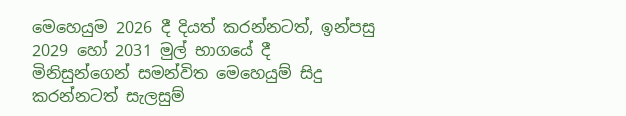මෙහෙයුම 2026 දී දියත් කරන්නටත්, ඉන්පසු 2029 හෝ 2031 මුල් භාගයේ දී මිනිසුන්ගෙන් සමන්විත මෙහෙයුම් සිදු කරන්නටත් සැලසුම්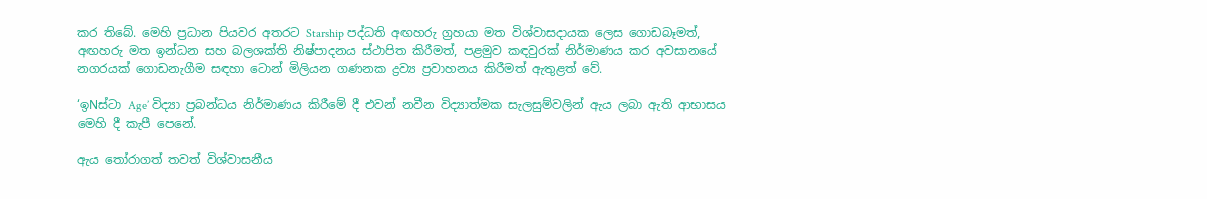කර තිබේ. මෙහි ප්‍රධාන පියවර අතරට Starship පද්ධති අඟහරු ග්‍රහයා මත විශ්වාසදායක ලෙස ගොඩබෑමත්, අඟහරු මත ඉන්ධන සහ බලශක්ති නිෂ්පාදනය ස්ථාපිත කිරීමත්, පළමුව කඳවුරක් නිර්මාණය කර අවසානයේ නගරයක් ගොඩනැගීම සඳහා ටොන් මිලියන ගණනක ද්‍රව්‍ය ප්‍රවාහනය කිරීමත් ඇතුළත් වේ.

‘ඉNස්ටා Age’ විද්‍යා ප්‍රබන්ධය නිර්මාණය කිරීමේ දී එවන් නවීන විද්‍යාත්මක සැලසුම්වලින් ඇය ලබා ඇති ආභාසය මෙහි දී කැපී පෙනේ.

ඇය තෝරාගත් තවත් විශ්වාසනීය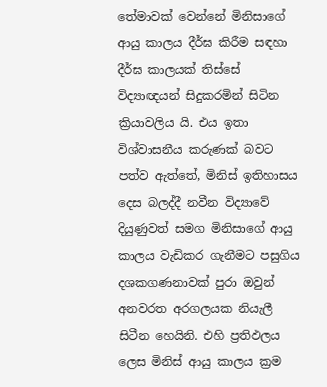තේමාවක් වෙන්නේ මිනිසාගේ ආයු කාලය දීර්ඝ කිරීම සඳහා දීර්ඝ කාලයක් තිස්සේ විද්‍යාඥයන් සිදුකරමින් සිටින ක්‍රියාවලිය යි. එය ඉතා විශ්වාසනීය කරුණක් බවට පත්ව ඇත්තේ, මිනිස් ඉතිහාසය දෙස බලද්දී නවීන විද්‍යාවේ දියුණුවත් සමග මිනිසාගේ ආයු කාලය වැඩිකර ගැනීමට පසුගිය දශකගණනාවක් පුරා ඔවුන් අනවරත අරගලයක නියැලී සිටීන හෙයිනි. එහි ප්‍රතිඵලය ලෙස මිනිස් ආයු කාලය ක්‍රම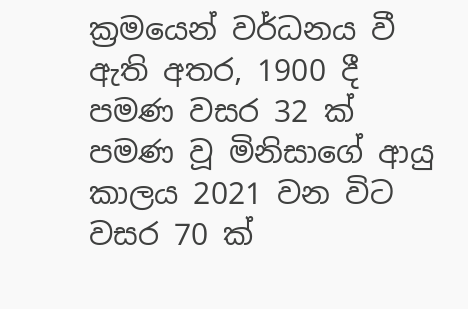ක්‍රමයෙන් වර්ධනය වී ඇති අතර, 1900 දී පමණ වසර 32 ක් පමණ වූ මිනිසාගේ ආයු කාලය 2021 වන විට වසර 70 ක්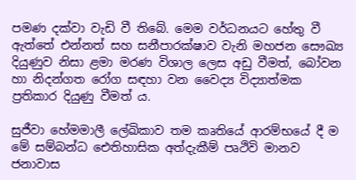පමණ දක්වා වැඩි වී තිබේ. මෙම වර්ධනයට හේතු වී ඇත්තේ එන්නත් සහ සනීපාරක්ෂාව වැනි මහජන සෞඛ්‍ය දියුණුව නිසා ළමා මරණ විශාල ලෙස අඩු වීමත්, බෝවන හා නිදන්ගත රෝග සඳහා වන වෛද්‍ය විද්‍යාත්මක ප්‍රතිකාර දියුණු වීමත් ය.

සුජීවා හේමමාලී ලේඛිකාව තම කෘතියේ ආරම්භයේ දී ම මේ සම්බන්ධ ඓතිහාසික අත්දැකීම් පෘථිවි මානව ජනාවාස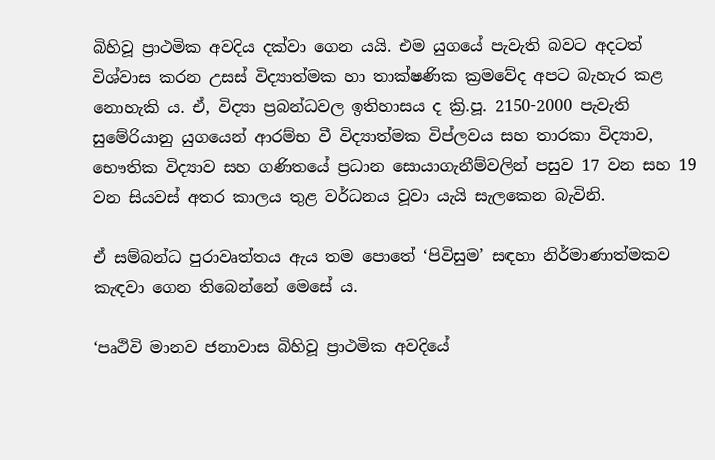බිහිවූ ප්‍රාථමික අවදිය දක්වා ගෙන යයි. එම යුගයේ පැවැති බවට අදටත් විශ්වාස කරන උසස් විද්‍යාත්මක හා තාක්ෂණික ක්‍රමවේද අපට බැහැර කළ නොහැකි ය. ඒ, විද්‍යා ප්‍රබන්ධවල ඉතිහාසය ද ක්‍රි.පූ. 2150-2000 පැවැති සුමේරියානු යුගයෙන් ආරම්භ වී විද්‍යාත්මක විප්ලවය සහ තාරකා විද්‍යාව, භෞතික විද්‍යාව සහ ගණිතයේ ප්‍රධාන සොයාගැනීම්වලින් පසුව 17 වන සහ 19 වන සියවස් අතර කාලය තුළ වර්ධනය වූවා යැයි සැලකෙන බැවිනි.

ඒ සම්බන්ධ පුරාවෘත්තය ඇය තම පොතේ ‘පිවිසුම’ සඳහා නිර්මාණාත්මකව කැඳවා ගෙන තිබෙන්නේ මෙසේ ය.

‘පෘථිවි මානව ජනාවාස බිහිවූ ප්‍රාථමික අවදියේ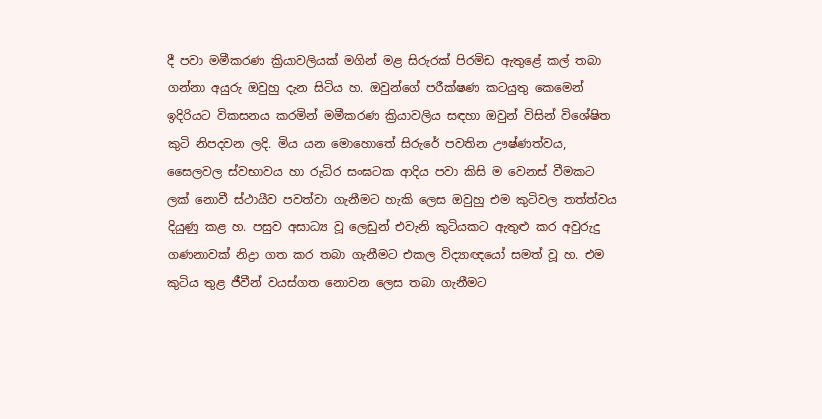දී පවා මමීකරණ ක්‍රියාවලියක් මගින් මළ සිරුරක් පිරමිඩ ඇතුළේ කල් තබා ගන්නා අයුරු ඔවුහු දැන සිටිය හ. ඔවුන්ගේ පරීක්ෂණ කටයුතු කෙමෙන් ඉදිරියට විකසනය කරමින් මමීකරණ ක්‍රියාවලිය සඳහා ඔවුන් විසින් විශේෂිත කුටි නිපදවන ලදි. මිය යන මොහොතේ සිරුරේ පවතින ඌෂ්ණත්වය, සෛලවල ස්වභාවය හා රුධිර සංඝටක ආදිය පවා කිසි ම වෙනස් වීමකට ලක් නොවී ස්ථායීව පවත්වා ගැනීමට හැකි ලෙස ඔවුහු එම කුටිවල තත්ත්වය දියුණු කළ හ. පසුව අසාධ්‍ය වූ ලෙඩුන් එවැනි කුටියකට ඇතුළු කර අවුරුදු ගණනාවක් නිද්‍රා ගත කර තබා ගැනීමට එකල විද්‍යාඥයෝ සමත් වූ හ. එම කුටිය තුළ ජීවීන් වයස්ගත නොවන ලෙස තබා ගැනීමට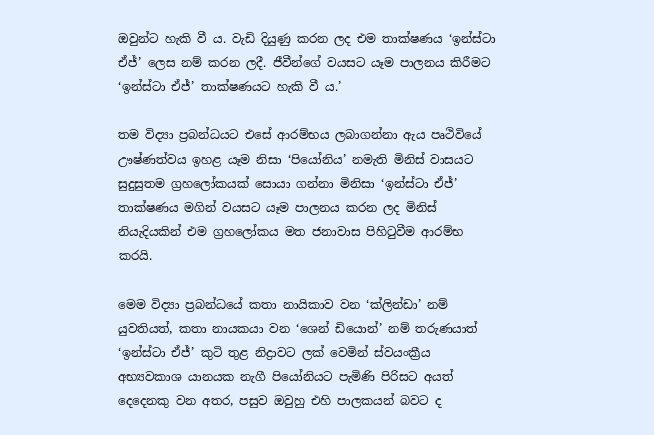ඔවුන්ට හැකි වී ය. වැඩි දියුණු කරන ලද එම තාක්ෂණය ‘ඉන්ස්ටා ඒජ්’ ලෙස නම් කරන ලදී. ජීවීන්ගේ වයසට යෑම පාලනය කිරීමට ‘ඉන්ස්ටා ඒජ්’ තාක්ෂණයට හැකි වී ය.’

තම විද්‍යා ප්‍රබන්ධයට එසේ ආරම්භය ලබාගන්නා ඇය පෘථිවියේ ඌෂ්ණත්වය ඉහළ යෑම නිසා ‘පියෝනිය’ නමැති මිනිස් වාසයට සුදුසුතම ග්‍රහලෝකයක් සොයා ගන්නා මිනිසා ‘ඉන්ස්ටා ඒජ්’ තාක්ෂණය මගින් වයසට යෑම පාලනය කරන ලද මිනිස් නියැදියකින් එම ග්‍රහලෝකය මත ජනාවාස පිහිටුවීම ආරම්භ කරයි.

මෙම විද්‍යා ප්‍රබන්ධයේ කතා නායිකාව වන ‘ක්ලින්ඩා’ නම් යුවතියත්, කතා නායකයා වන ‘ශෙන් ඩියොන්’ නම් තරුණයාත් ‘ඉන්ස්ටා ඒජ්’ කුටි තුළ නිද්‍රාවට ලක් වෙමින් ස්වයංක්‍රීය අභ්‍යවකාශ යානයක නැගී පියෝනියට පැමිණි පිරිසට අයත් දෙදෙනකු වන අතර, පසුව ඔවුහු එහි පාලකයන් බවට ද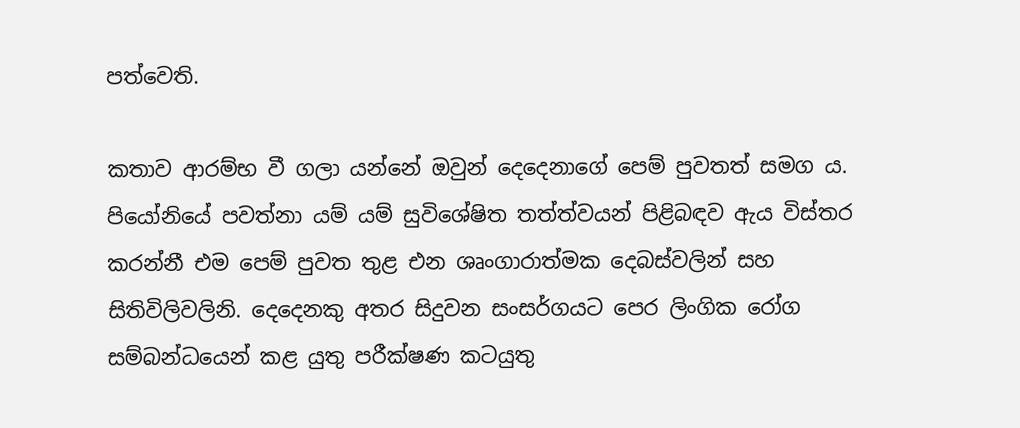පත්වෙති.

කතාව ආරම්භ වී ගලා යන්නේ ඔවුන් දෙදෙනාගේ පෙම් පුවතත් සමග ය. පියෝනියේ පවත්නා යම් යම් සුවිශේෂිත තත්ත්වයන් පිළිබඳව ඇය විස්තර කරන්නී එම පෙම් පුවත තුළ එන ශෘංගාරාත්මක දෙබස්වලින් සහ සිතිවිලිවලිනි. දෙදෙනකු අතර සිදුවන සංසර්ගයට පෙර ලිංගික රෝග සම්බන්ධයෙන් කළ යුතු පරීක්ෂණ කටයුතු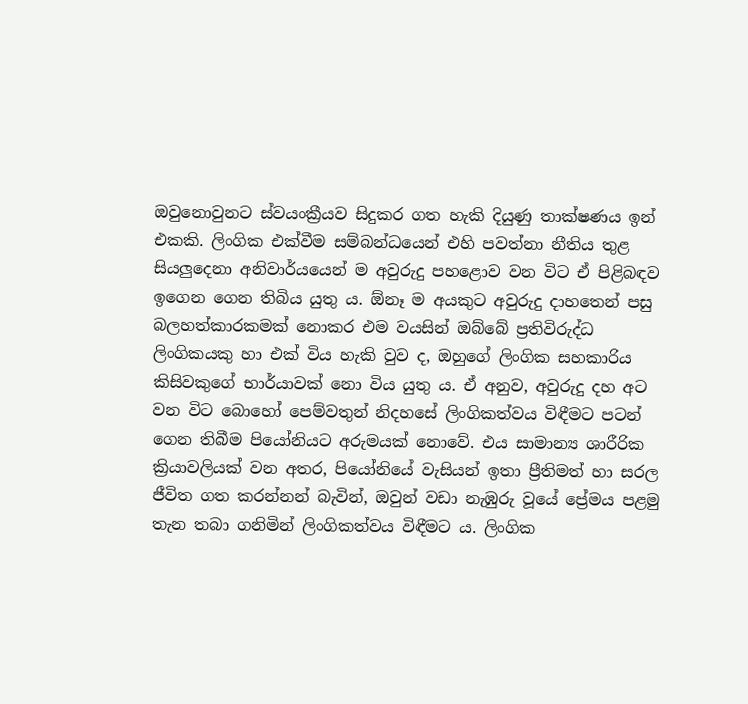ඔවුනොවුනට ස්වයංක්‍රීයව සිදුකර ගත හැකි දියුණු තාක්ෂණය ඉන් එකකි. ලිංගික එක්වීම සම්බන්ධයෙන් එහි පවත්නා නීතිය තුළ සියලුදෙනා අනිවාර්යයෙන් ම අවුරුදු පහළොව වන විට ඒ පිළිබඳව ඉගෙන ගෙන තිබිය යුතු ය. ඕනෑ ම අයකුට අවුරුදු දාහතෙන් පසු බලහත්කාරකමක් නොකර එම වයසින් ඔබ්බේ ප්‍රතිවිරුද්ධ ලිංගිකයකු හා එක් විය හැකි වුව ද, ඔහුගේ ලිංගික සහකාරිය කිසිවකුගේ භාර්යාවක් නො විය යුතු ය. ඒ අනුව, අවුරුදු දහ අට වන විට බොහෝ පෙම්වතුන් නිදහසේ ලිංගිකත්වය විඳීමට පටන් ගෙන තිබීම පියෝනියට අරුමයක් නොවේ. එය සාමාන්‍ය ශාරීරික ක්‍රියාවලියක් වන අතර, පියෝනියේ වැසියන් ඉතා ප්‍රීතිමත් හා සරල ජීවිත ගත කරන්නන් බැවින්, ඔවුන් වඩා නැඹුරු වූයේ ප්‍රේමය පළමු තැන තබා ගනිමින් ලිංගිකත්වය විඳීමට ය. ලිංගික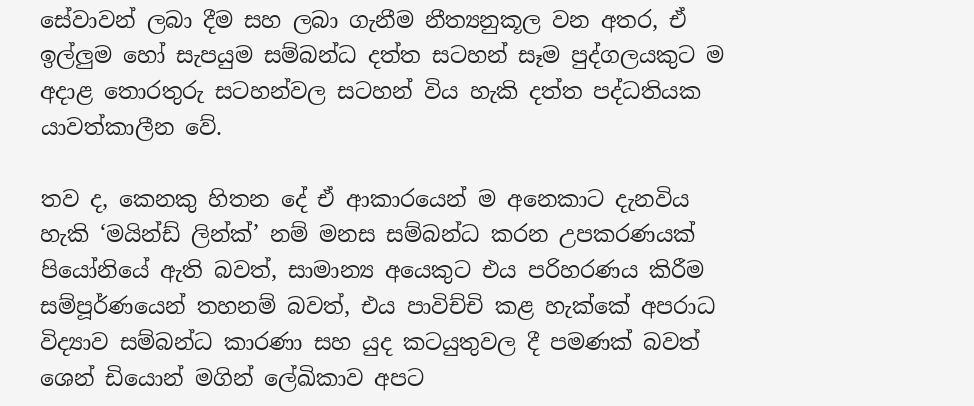සේවාවන් ලබා දීම සහ ලබා ගැනීම නීත්‍යනුකූල වන අතර, ඒ ඉල්ලුම හෝ සැපයුම සම්බන්ධ දත්ත සටහන් සෑම පුද්ගලයකුට ම අදාළ තොරතුරු සටහන්වල සටහන් විය හැකි දත්ත පද්ධතියක යාවත්කාලීන වේ.

තව ද, කෙනකු හිතන දේ ඒ ආකාරයෙන් ම අනෙකාට දැනවිය හැකි ‘මයින්ඩ් ලින්ක්’ නම් මනස සම්බන්ධ කරන උපකරණයක් පියෝනියේ ඇති බවත්, සාමාන්‍ය අයෙකුට එය පරිහරණය කිරීම සම්පූර්ණයෙන් තහනම් බවත්, එය පාවිච්චි කළ හැක්කේ අපරාධ විද්‍යාව සම්බන්ධ කාරණා සහ යුද කටයුතුවල දී පමණක් බවත් ශෙන් ඩියොන් මගින් ලේඛිකාව අපට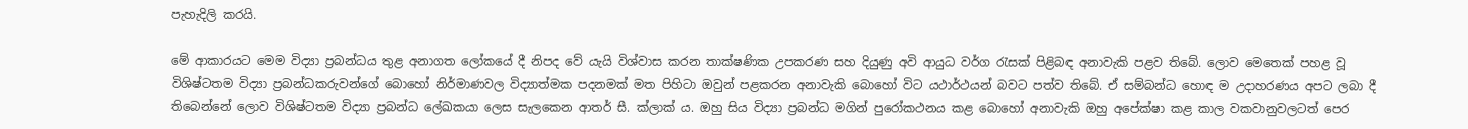පැහැදිලි කරයි.

මේ ආකාරයට මෙම විද්‍යා ප්‍රබන්ධය තුළ අනාගත ලෝකයේ දී නිපද වේ යැයි විශ්වාස කරන තාක්ෂණික උපකරණ සහ දියුණු අවි ආයුධ වර්ග රැසක් පිළිබඳ අනාවැකි පළව තිබේ. ලොව මෙතෙක් පහළ වූ විශිෂ්ටතම විද්‍යා ප්‍රබන්ධකරුවන්ගේ බොහෝ නිර්මාණවල විද්‍යාත්මක පදනමක් මත පිහිටා ඔවුන් පළකරන අනාවැකි බොහෝ විට යථාර්ථයන් බවට පත්ව තිබේ. ඒ සම්බන්ධ හොඳ ම උදාහරණය අපට ලබා දී තිබෙන්නේ ලොව විශිෂ්ටතම විද්‍යා ප්‍රබන්ධ ලේඛකයා ලෙස සැලකෙන ආතර් සී. ක්ලාක් ය. ඔහු සිය විද්‍යා ප්‍රබන්ධ මගින් පුරෝකථනය කළ බොහෝ අනාවැකි ඔහු අපේක්ෂා කළ කාල වකවානුවලටත් පෙර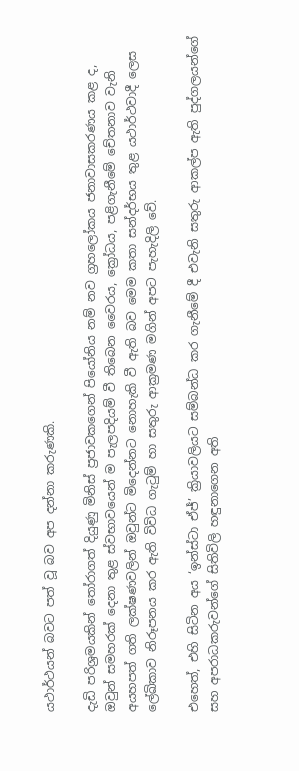යථාර්ථයන් බවට පත් වූ බව අප දන්නා කරුණකි.

දැඩි පරිශ්‍රමයකින් තෝරාගත් දියුණු මිනිස් ප්‍රජාවකගෙන් පියෝනිය නම් නව ග්‍රහලෝකය ජනාවාසකරණය කළ ද, ඔවුන් සමහරක් දෙනා තුළ ස්වභාවයෙන් ම පැලපදියම් වී තිබෙන වෛරය, ක්‍රෝධය, පළිගැනීමේ චේතනාව වැනි අයහපත් ගති ලක්ෂණවලින් ඔවුන්ට මිදෙන්නට නොහැකි වී ඇති බව මෙම කතා සන්දර්භය තුළ යථාර්ථවාදී ලෙස ලේඛිකාව නිරූපනය කර ඇති විවිධ ගැටුම් හා සතුරු ආක්‍රමණ මගින් අපට පැහැදිලි වේ.

එහෙත්, එහි සිටින අය ‘ඉන්ස්ටා ඒජ්’ ක්‍රියාවලියට සම්බන්ධ කර ගැනීමේ දී එවැනි සතුරු ආකල්ප ඇති පුද්ගලයන්ගේ සහ අපරාධකරුවන්ගේ සිතිවිලි හඳුනාගෙන අති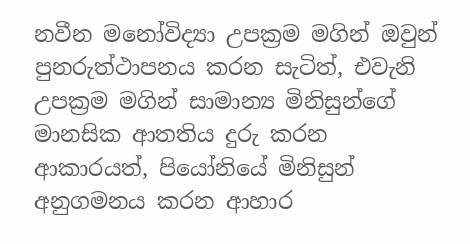නවීන මනෝවිද්‍යා උපක්‍රම මගින් ඔවුන් පුනරුත්ථාපනය කරන සැටිත්, එවැනි උපක්‍රම මගින් සාමාන්‍ය මිනිසුන්ගේ මානසික ආතතිය දුරු කරන ආකාරයත්, පියෝනියේ මිනිසුන් අනුගමනය කරන ආහාර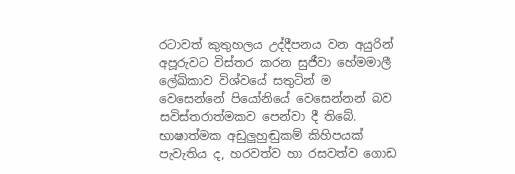රටාවත් කුතුහලය උද්දීපනය වන අයුරින් අපූරුවට විස්තර කරන සුජීවා හේමමාලී ලේඛිකාව විශ්වයේ සතුටින් ම වෙසෙන්නේ පියෝනියේ වෙසෙන්නන් බව සවිස්තරාත්මකව පෙන්වා දී තිබේ. භාෂාත්මක අඩුලුහුඬුකම් කිහිපයක් පැවැතිය ද, හරවත්ව හා රසවත්ව ගොඩ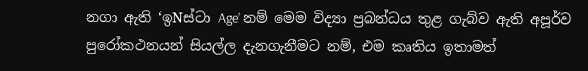නගා ඇති ‘ඉNස්ටා Age’ නම් මෙම විද්‍යා ප්‍රබන්ධය තුළ ගැබ්ව ඇති අපූර්ව පුරෝකථනයන් සියල්ල දැනගැනීමට නම්, එම කෘතිය ඉතාමත්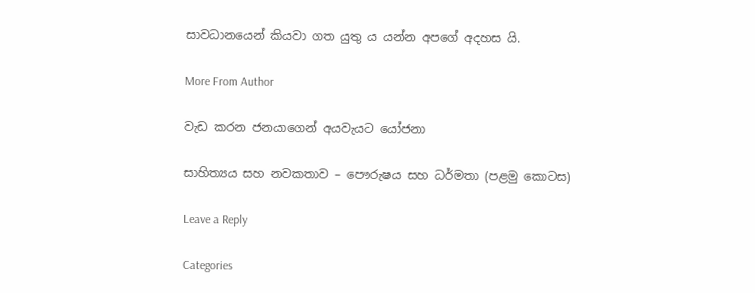සාවධානයෙන් කියවා ගත යුතු ය යන්න අපගේ අදහස යි.

More From Author

වැඩ කරන ජනයාගෙන් අයවැයට යෝජනා

සාහිත්‍යය සහ නවකතාව – පෞරුෂය සහ ධර්මතා (පළමු කොටස)

Leave a Reply

Categories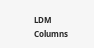LDM Columns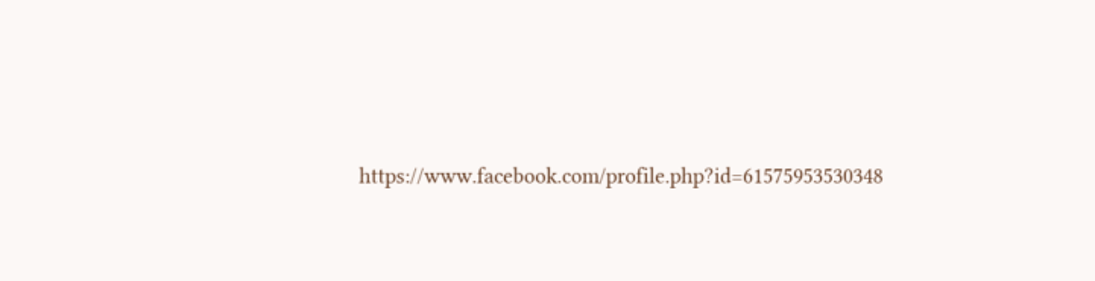https://www.facebook.com/profile.php?id=61575953530348